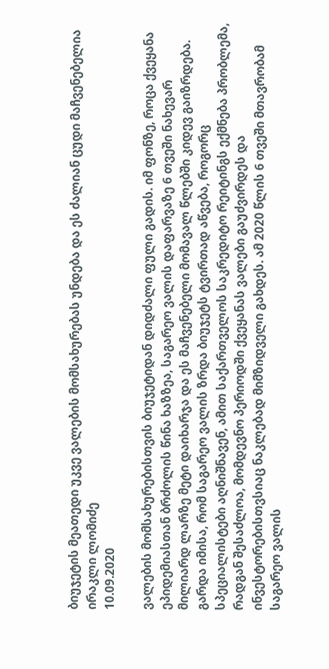ბიუჯეტის მეათედი უკვე ვალების მომსახურებას უნდება და ეს ძალიან ცუდი მაჩვენებელია
ირაკლი ლომიძე
10.09.2020

ვალების მომსახურებისთვის ბიუჯეტიდან დიდძალი ფული გადის. იმ ფონზე, როცა ქვეყანა ეპიდემიასთან ბრძოლის წინა ხაზზეა, საგარეო ვალის დაფარვაზე 6 თვეში ნახევარ მილიარდ ლარზე მეტი დაიხარჯა და ეს მაჩვენებელი მომავალ წლებში კიდევ გაიზრდება. გარდა იმისა, რომ საგარეო ვალის ზრდა ბიუჯეტს ტვირთად აწვება, როგორც სპეციალისტები აღნიშნავენ, ამით საქართველოს საკრედიტო რეიტინგს ექმნება პრობლემა, რადგან შესაძლოა, მომდევნო პერიოდში ქვეყანას ვალები გაუძვირდეს და ინვესტორებისთვსიაც ნაკლებად მიმზიდველი გახდეს. ამ 2020 წლის 6 თვეში მთავრობამ საგარეო ვალის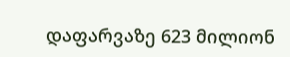დაფარვაზე 623 მილიონ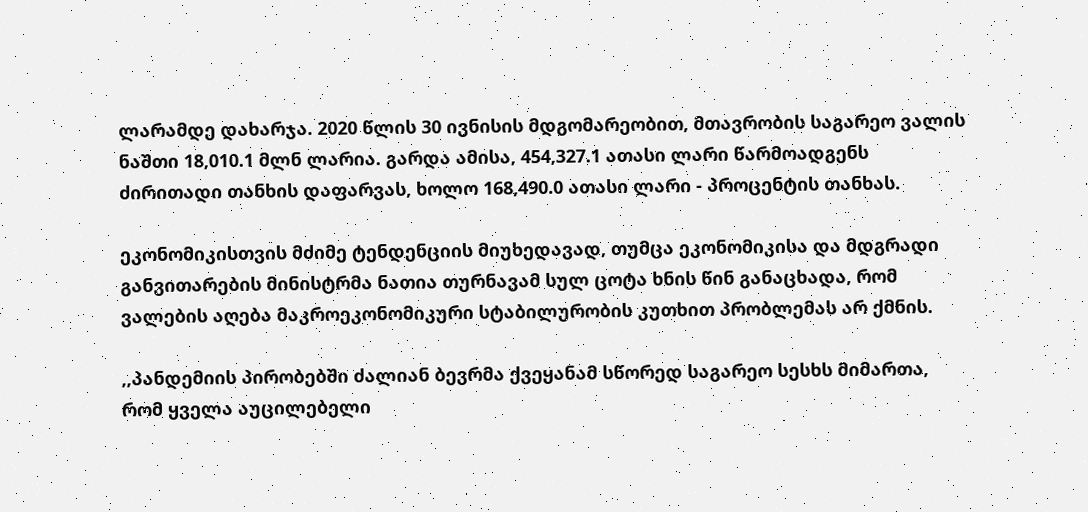ლარამდე დახარჯა. 2020 წლის 30 ივნისის მდგომარეობით, მთავრობის საგარეო ვალის ნაშთი 18,010.1 მლნ ლარია. გარდა ამისა, 454,327.1 ათასი ლარი წარმოადგენს ძირითადი თანხის დაფარვას, ხოლო 168,490.0 ათასი ლარი - პროცენტის თანხას.

ეკონომიკისთვის მძიმე ტენდენციის მიუხედავად, თუმცა ეკონომიკისა და მდგრადი განვითარების მინისტრმა ნათია თურნავამ სულ ცოტა ხნის წინ განაცხადა, რომ ვალების აღება მაკროეკონომიკური სტაბილურობის კუთხით პრობლემას არ ქმნის.

,,პანდემიის პირობებში ძალიან ბევრმა ქვეყანამ სწორედ საგარეო სესხს მიმართა, რომ ყველა აუცილებელი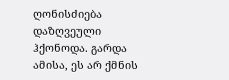ღონისძიება დაზღვეული ჰქონოდა. გარდა ამისა, ეს არ ქმნის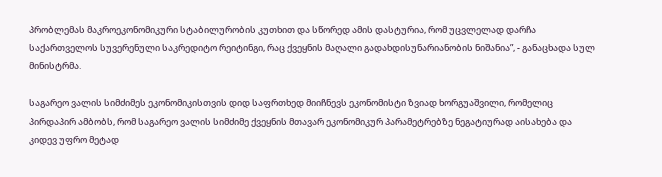პრობლემას მაკროეკონომიკური სტაბილურობის კუთხით და სწორედ ამის დასტურია, რომ უცვლელად დარჩა საქართველოს სუვერენული საკრედიტო რეიტინგი, რაც ქვეყნის მაღალი გადახდისუნარიანობის ნიშანია”, - განაცხადა სულ მინისტრმა.

საგარეო ვალის სიმძიმეს ეკონომიკისთვის დიდ საფრთხედ მიიჩნევს ეკონომისტი ზვიად ხორგუაშვილი, რომელიც პირდაპირ ამბობს, რომ საგარეო ვალის სიმძიმე ქვეყნის მთავარ ეკონომიკურ პარამეტრებზე ნეგატიურად აისახება და კიდევ უფრო მეტად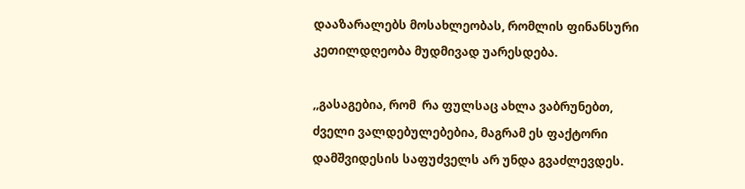დააზარალებს მოსახლეობას, რომლის ფინანსური კეთილდღეობა მუდმივად უარესდება.

,,გასაგებია, რომ  რა ფულსაც ახლა ვაბრუნებთ, ძველი ვალდებულებებია, მაგრამ ეს ფაქტორი დამშვიდესის საფუძველს არ უნდა გვაძლევდეს.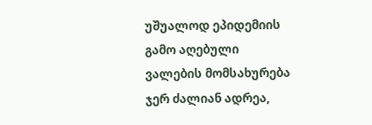უშუალოდ ეპიდემიის გამო აღებული ვალების მომსახურება ჯერ ძალიან ადრეა,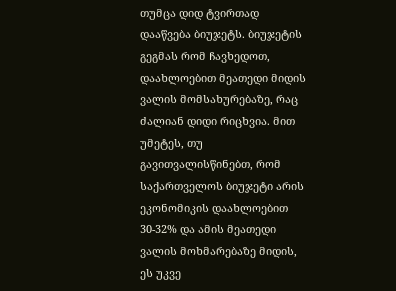თუმცა დიდ ტვირთად დააწვება ბიუჯეტს. ბიუჯეტის გეგმას რომ ჩავხედოთ, დაახლოებით მეათედი მიდის ვალის მომსახურებაზე, რაც ძალიან დიდი რიცხვია. მით უმეტეს, თუ გავითვალისწინებთ, რომ საქართველოს ბიუჯეტი არის ეკონომიკის დაახლოებით 30-32% და ამის მეათედი ვალის მოხმარებაზე მიდის, ეს უკვე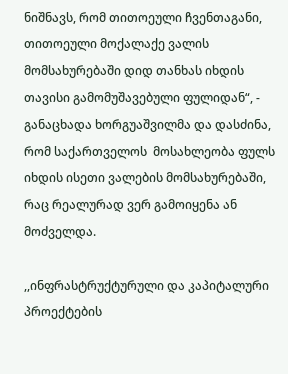ნიშნავს, რომ თითოეული ჩვენთაგანი, თითოეული მოქალაქე ვალის მომსახურებაში დიდ თანხას იხდის თავისი გამომუშავებული ფულიდან“, - განაცხადა ხორგუაშვილმა და დასძინა, რომ საქართველოს  მოსახლეობა ფულს იხდის ისეთი ვალების მომსახურებაში, რაც რეალურად ვერ გამოიყენა ან მოძველდა.

,,ინფრასტრუქტურული და კაპიტალური პროექტების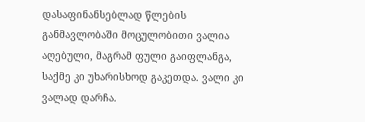დასაფინანსებლად წლების განმავლობაში მოცულობითი ვალია აღებული, მაგრამ ფული გაიფლანგა, საქმე კი უხარისხოდ გაკეთდა. ვალი კი ვალად დარჩა.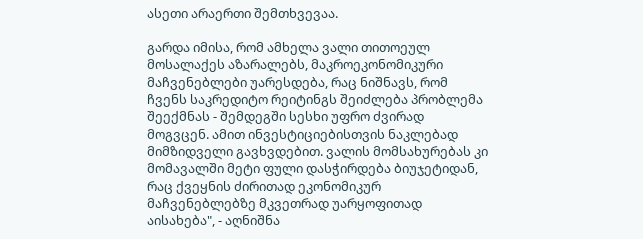ასეთი არაერთი შემთხვევაა.

გარდა იმისა, რომ ამხელა ვალი თითოეულ მოსალაქეს აზარალებს, მაკროეკონომიკური მაჩვენებლები უარესდება, რაც ნიშნავს, რომ ჩვენს საკრედიტო რეიტინგს შეიძლება პრობლემა შეექმნას - შემდეგში სესხი უფრო ძვირად მოგვცენ. ამით ინვესტიციებისთვის ნაკლებად მიმზიდველი გავხვდებით. ვალის მომსახურებას კი მომავალში მეტი ფული დასჭირდება ბიუჯეტიდან, რაც ქვეყნის ძირითად ეკონომიკურ მაჩვენებლებზე მკვეთრად უარყოფითად აისახება", - აღნიშნა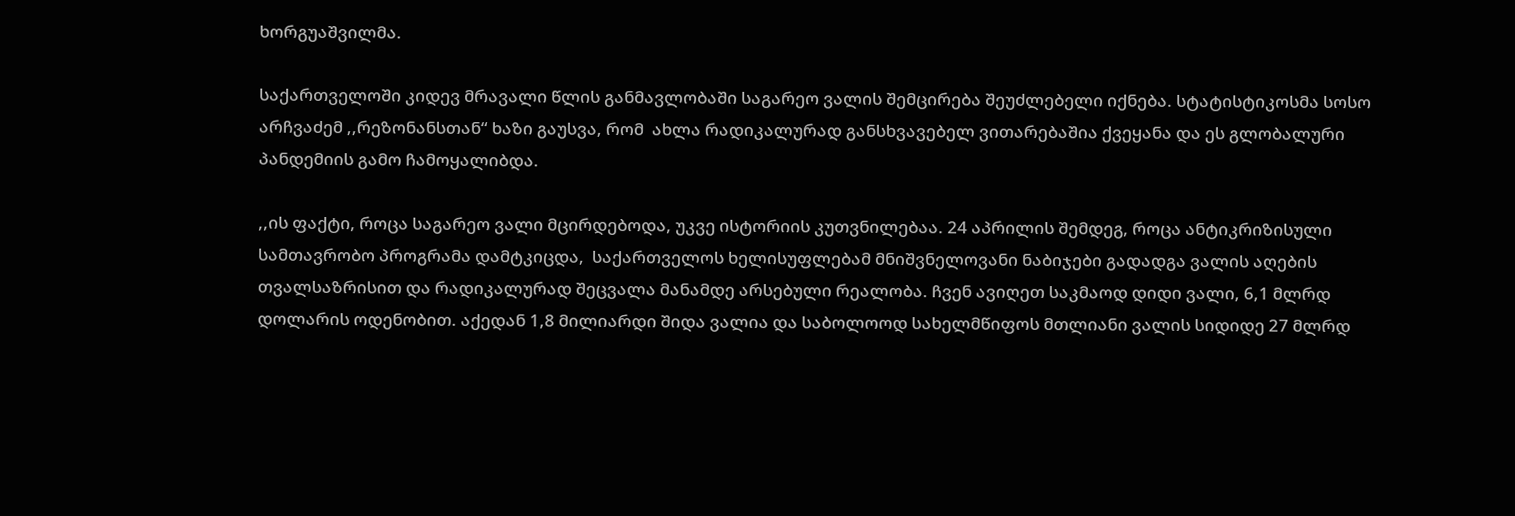ხორგუაშვილმა.

საქართველოში კიდევ მრავალი წლის განმავლობაში საგარეო ვალის შემცირება შეუძლებელი იქნება. სტატისტიკოსმა სოსო არჩვაძემ ,,რეზონანსთან“ ხაზი გაუსვა, რომ  ახლა რადიკალურად განსხვავებელ ვითარებაშია ქვეყანა და ეს გლობალური პანდემიის გამო ჩამოყალიბდა.

,,ის ფაქტი, როცა საგარეო ვალი მცირდებოდა, უკვე ისტორიის კუთვნილებაა. 24 აპრილის შემდეგ, როცა ანტიკრიზისული სამთავრობო პროგრამა დამტკიცდა,  საქართველოს ხელისუფლებამ მნიშვნელოვანი ნაბიჯები გადადგა ვალის აღების თვალსაზრისით და რადიკალურად შეცვალა მანამდე არსებული რეალობა. ჩვენ ავიღეთ საკმაოდ დიდი ვალი, 6,1 მლრდ დოლარის ოდენობით. აქედან 1,8 მილიარდი შიდა ვალია და საბოლოოდ სახელმწიფოს მთლიანი ვალის სიდიდე 27 მლრდ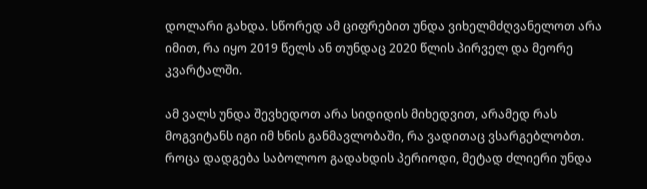დოლარი გახდა. სწორედ ამ ციფრებით უნდა ვიხელმძღვანელოთ არა იმით, რა იყო 2019 წელს ან თუნდაც 2020 წლის პირველ და მეორე კვარტალში.

ამ ვალს უნდა შევხედოთ არა სიდიდის მიხედვით, არამედ რას მოგვიტანს იგი იმ ხნის განმავლობაში, რა ვადითაც ვსარგებლობთ. როცა დადგება საბოლოო გადახდის პერიოდი, მეტად ძლიერი უნდა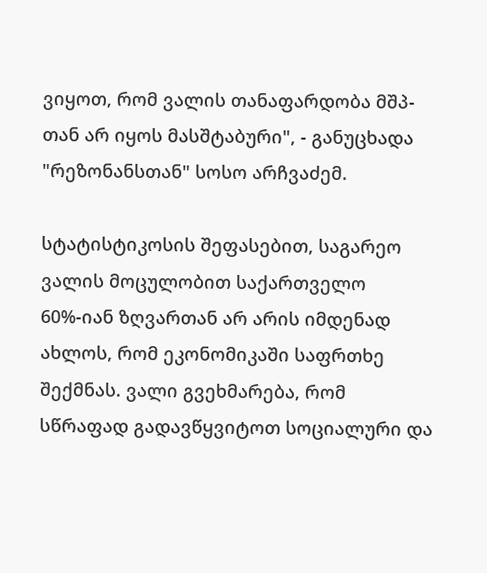ვიყოთ, რომ ვალის თანაფარდობა მშპ-თან არ იყოს მასშტაბური", - განუცხადა "რეზონანსთან" სოსო არჩვაძემ.

სტატისტიკოსის შეფასებით, საგარეო ვალის მოცულობით საქართველო 60%-იან ზღვართან არ არის იმდენად ახლოს, რომ ეკონომიკაში საფრთხე შექმნას. ვალი გვეხმარება, რომ სწრაფად გადავწყვიტოთ სოციალური და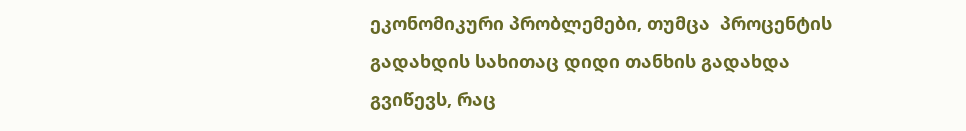ეკონომიკური პრობლემები, თუმცა  პროცენტის გადახდის სახითაც დიდი თანხის გადახდა გვიწევს, რაც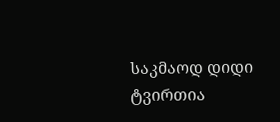საკმაოდ დიდი ტვირთია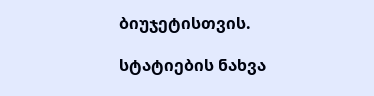ბიუჯეტისთვის.

სტატიების ნახვა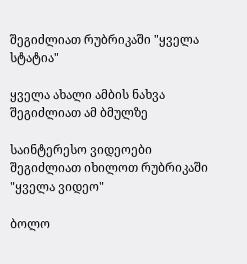შეგიძლიათ რუბრიკაში "ყველა სტატია"

ყველა ახალი ამბის ნახვა შეგიძლიათ ამ ბმულზე

საინტერესო ვიდეოები შეგიძლიათ იხილოთ რუბრიკაში "ყველა ვიდეო"

ბოლო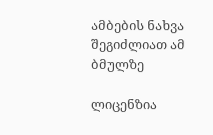ამბების ნახვა შეგიძლიათ ამ ბმულზე

ლიცენზია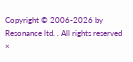Copyright © 2006-2026 by Resonance ltd. . All rights reserved
×